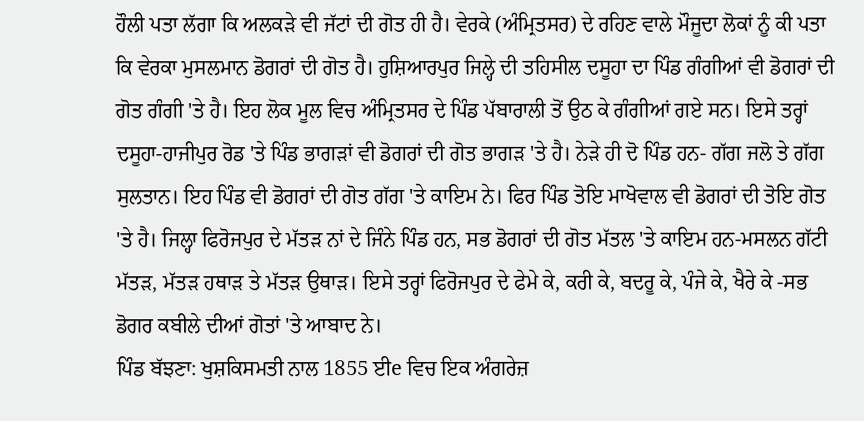ਹੌਲੀ ਪਤਾ ਲੱਗਾ ਕਿ ਅਲਕੜੇ ਵੀ ਜੱਟਾਂ ਦੀ ਗੋਤ ਹੀ ਹੈ। ਵੇਰਕੇ (ਅੰਮ੍ਰਿਤਸਰ) ਦੇ ਰਹਿਣ ਵਾਲੇ ਮੌਜੂਦਾ ਲੋਕਾਂ ਨੂੰ ਕੀ ਪਤਾ ਕਿ ਵੇਰਕਾ ਮੁਸਲਮਾਨ ਡੋਗਰਾਂ ਦੀ ਗੋਤ ਹੈ। ਹੁਸ਼ਿਆਰਪੁਰ ਜਿਲ੍ਹੇ ਦੀ ਤਹਿਸੀਲ ਦਸੂਹਾ ਦਾ ਪਿੰਡ ਗੰਗੀਆਂ ਵੀ ਡੋਗਰਾਂ ਦੀ ਗੋਤ ਗੰਗੀ 'ਤੇ ਹੈ। ਇਹ ਲੋਕ ਮੂਲ ਵਿਚ ਅੰਮ੍ਰਿਤਸਰ ਦੇ ਪਿੰਡ ਪੱਬਾਰਾਲੀ ਤੋਂ ਉਠ ਕੇ ਗੰਗੀਆਂ ਗਏ ਸਨ। ਇਸੇ ਤਰ੍ਹਾਂ ਦਸੂਹਾ-ਹਾਜੀਪੁਰ ਰੋਡ 'ਤੇ ਪਿੰਡ ਭਾਗੜਾਂ ਵੀ ਡੋਗਰਾਂ ਦੀ ਗੋਤ ਭਾਗੜ 'ਤੇ ਹੈ। ਨੇੜੇ ਹੀ ਦੋ ਪਿੰਡ ਹਨ- ਗੱਗ ਜਲੋ ਤੇ ਗੱਗ ਸੁਲਤਾਨ। ਇਹ ਪਿੰਡ ਵੀ ਡੋਗਰਾਂ ਦੀ ਗੋਤ ਗੱਗ 'ਤੇ ਕਾਇਮ ਨੇ। ਫਿਰ ਪਿੰਡ ਤੋਇ ਮਾਖੋਵਾਲ ਵੀ ਡੋਗਰਾਂ ਦੀ ਤੋਇ ਗੋਤ 'ਤੇ ਹੈ। ਜਿਲ੍ਹਾ ਫਿਰੋਜਪੁਰ ਦੇ ਮੱਤੜ ਨਾਂ ਦੇ ਜਿੰਨੇ ਪਿੰਡ ਹਨ, ਸਭ ਡੋਗਰਾਂ ਦੀ ਗੋਤ ਮੱਤਲ 'ਤੇ ਕਾਇਮ ਹਨ-ਮਸਲਨ ਗੱਟੀ ਮੱਤੜ, ਮੱਤੜ ਹਥਾੜ ਤੇ ਮੱਤੜ ਉਥਾੜ। ਇਸੇ ਤਰ੍ਹਾਂ ਫਿਰੋਜਪੁਰ ਦੇ ਫੇਮੇ ਕੇ, ਕਰੀ ਕੇ, ਬਦਰੂ ਕੇ, ਪੰਜੇ ਕੇ, ਖੈਰੇ ਕੇ -ਸਭ ਡੋਗਰ ਕਬੀਲੇ ਦੀਆਂ ਗੋਤਾਂ 'ਤੇ ਆਬਾਦ ਨੇ।
ਪਿੰਡ ਬੱਝਣਾ: ਖੁਸ਼ਕਿਸਮਤੀ ਨਾਲ 1855 ਈe ਵਿਚ ਇਕ ਅੰਗਰੇਜ਼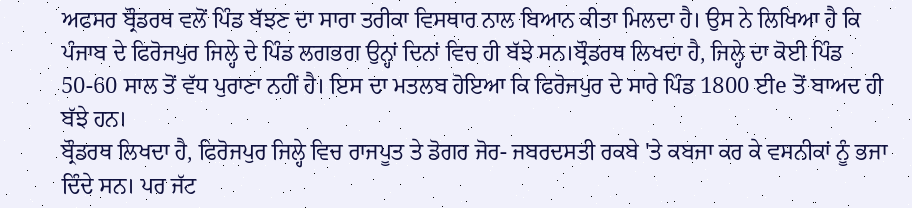ਅਫਸਰ ਬ੍ਰੌਡਰਥ ਵਲੋਂ ਪਿੰਡ ਬੱਝਣ ਦਾ ਸਾਰਾ ਤਰੀਕਾ ਵਿਸਥਾਰ ਨਾਲ ਬਿਆਨ ਕੀਤਾ ਮਿਲਦਾ ਹੈ। ਉਸ ਨੇ ਲਿਖਿਆ ਹੈ ਕਿ ਪੰਜਾਬ ਦੇ ਫਿਰੋਜਪੁਰ ਜਿਲ੍ਹੇ ਦੇ ਪਿੰਡ ਲਗਭਗ ਉਨ੍ਹਾਂ ਦਿਨਾਂ ਵਿਚ ਹੀ ਬੱਝੇ ਸਨ।ਬ੍ਰੌਡਰਥ ਲਿਖਦਾ ਹੈ, ਜਿਲ੍ਹੇ ਦਾ ਕੋਈ ਪਿੰਡ 50-60 ਸਾਲ ਤੋਂ ਵੱਧ ਪੁਰਾਣਾ ਨਹੀਂ ਹੈ। ਇਸ ਦਾ ਮਤਲਬ ਹੋਇਆ ਕਿ ਫਿਰੋਜਪੁਰ ਦੇ ਸਾਰੇ ਪਿੰਡ 1800 ਈe ਤੋਂ ਬਾਅਦ ਹੀ ਬੱਝੇ ਹਨ।
ਬ੍ਰੌਡਰਥ ਲਿਖਦਾ ਹੈ, ਫਿਰੋਜਪੁਰ ਜਿਲ੍ਹੇ ਵਿਚ ਰਾਜਪੂਤ ਤੇ ਡੋਗਰ ਜੋਰ- ਜਬਰਦਸਤੀ ਰਕਬੇ 'ਤੇ ਕਬਜਾ ਕਰ ਕੇ ਵਸਨੀਕਾਂ ਨੂੰ ਭਜਾ ਦਿੰਦੇ ਸਨ। ਪਰ ਜੱਟ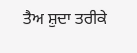ਤੈਅ ਸ਼ੁਦਾ ਤਰੀਕੇ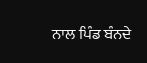ਨਾਲ ਪਿੰਡ ਬੰਨਦੇ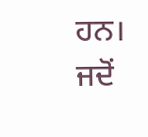ਹਨ। ਜਦੋਂ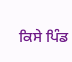ਕਿਸੇ ਪਿੰਡ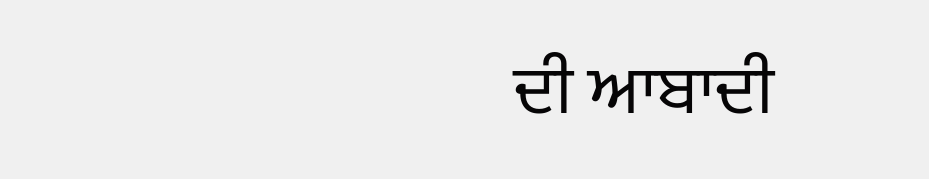ਦੀ ਆਬਾਦੀ